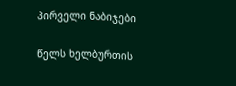პირველი ნაბიჯები

წელს ხელბურთის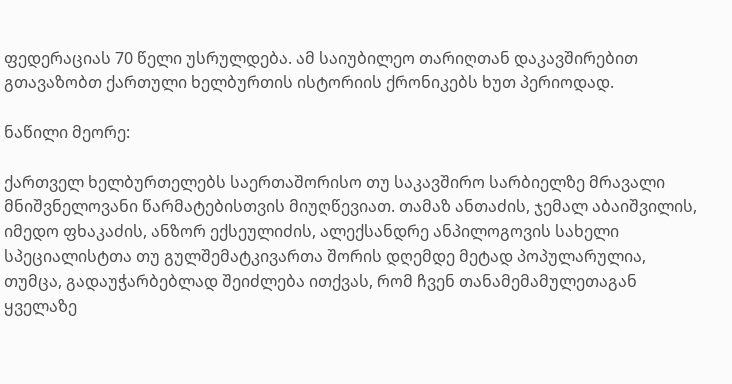ფედერაციას 70 წელი უსრულდება. ამ საიუბილეო თარიღთან დაკავშირებით გთავაზობთ ქართული ხელბურთის ისტორიის ქრონიკებს ხუთ პერიოდად.

ნაწილი მეორე:

ქართველ ხელბურთელებს საერთაშორისო თუ საკავშირო სარბიელზე მრავალი მნიშვნელოვანი წარმატებისთვის მიუღწევიათ. თამაზ ანთაძის, ჯემალ აბაიშვილის, იმედო ფხაკაძის, ანზორ ექსეულიძის, ალექსანდრე ანპილოგოვის სახელი სპეციალისტთა თუ გულშემატკივართა შორის დღემდე მეტად პოპულარულია, თუმცა, გადაუჭარბებლად შეიძლება ითქვას, რომ ჩვენ თანამემამულეთაგან ყველაზე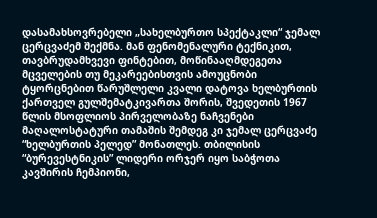დასამახსოვრებელი „სახელბურთო სპექტაკლი“ ჯემალ ცერცვაძემ შექმნა. მან ფენომენალური ტექნიკით, თავბრუდამხვევი ფინტებით, მოწინააღმდეგეთა მცველების თუ მეკარეებისთვის ამოუცნობი ტყორცნებით წარუშლელი კვალი დატოვა ხელბურთის ქართველ გულშემატკივართა შორის, შვედეთის 1967 წლის მსოფლიოს პირველობაზე ნაჩვენები მაღალოსტატური თამაშის შემდეგ კი ჯემალ ცერცვაძე “ხელბურთის პელედ” მონათლეს. თბილისის “ბურევესტნიკის” ლიდერი ორჯერ იყო საბჭოთა კავშირის ჩემპიონი,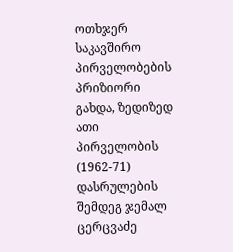ოთხჯერ საკავშირო პირველობების პრიზიორი გახდა, ზედიზედ ათი პირველობის (1962-71) დასრულების შემდეგ ჯემალ ცერცვაძე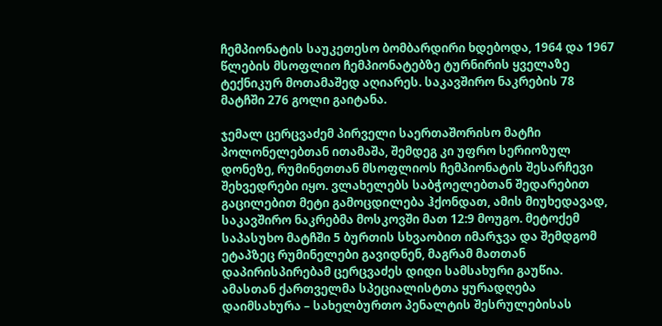ჩემპიონატის საუკეთესო ბომბარდირი ხდებოდა, 1964 და 1967 წლების მსოფლიო ჩემპიონატებზე ტურნირის ყველაზე ტექნიკურ მოთამაშედ აღიარეს. საკავშირო ნაკრების 78 მატჩში 276 გოლი გაიტანა.

ჯემალ ცერცვაძემ პირველი საერთაშორისო მატჩი პოლონელებთან ითამაშა, შემდეგ კი უფრო სერიოზულ დონეზე, რუმინეთთან მსოფლიოს ჩემპიონატის შესარჩევი შეხვედრები იყო. ვლახელებს საბჭოელებთან შედარებით გაცილებით მეტი გამოცდილება ჰქონდათ, ამის მიუხედავად, საკავშირო ნაკრებმა მოსკოვში მათ 12:9 მოუგო. მეტოქემ საპასუხო მატჩში 5 ბურთის სხვაობით იმარჯვა და შემდგომ ეტაპზეც რუმინელები გავიდნენ, მაგრამ მათთან დაპირისპირებამ ცერცვაძეს დიდი სამსახური გაუწია. ამასთან ქართველმა სპეციალისტთა ყურადღება დაიმსახურა – სახელბურთო პენალტის შესრულებისას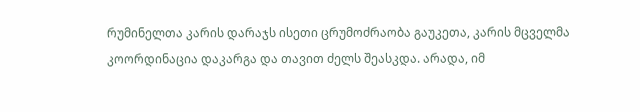რუმინელთა კარის დარაჯს ისეთი ცრუმოძრაობა გაუკეთა, კარის მცველმა კოორდინაცია დაკარგა და თავით ძელს შეასკდა. არადა, იმ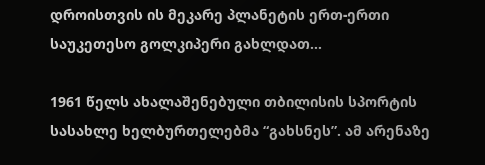დროისთვის ის მეკარე პლანეტის ერთ-ერთი საუკეთესო გოლკიპერი გახლდათ…

1961 წელს ახალაშენებული თბილისის სპორტის სასახლე ხელბურთელებმა “გახსნეს”. ამ არენაზე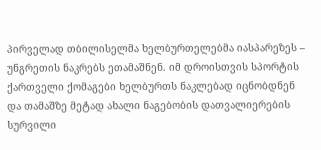პირველად თბილისელმა ხელბურთელებმა იასპარეზეს – უნგრეთის ნაკრებს ეთამაშნენ. იმ დროისთვის სპორტის ქართველი ქომაგები ხელბურთს ნაკლებად იცნობდნენ და თამაშზე მეტად ახალი ნაგებობის დათვალიერების სურვილი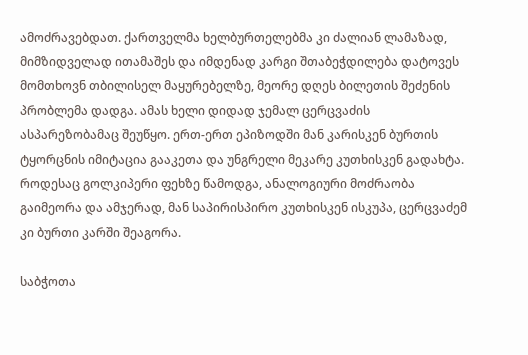ამოძრავებდათ. ქართველმა ხელბურთელებმა კი ძალიან ლამაზად, მიმზიდველად ითამაშეს და იმდენად კარგი შთაბეჭდილება დატოვეს მომთხოვნ თბილისელ მაყურებელზე, მეორე დღეს ბილეთის შეძენის პრობლემა დადგა. ამას ხელი დიდად ჯემალ ცერცვაძის ასპარეზობამაც შეუწყო. ერთ-ერთ ეპიზოდში მან კარისკენ ბურთის ტყორცნის იმიტაცია გააკეთა და უნგრელი მეკარე კუთხისკენ გადახტა. როდესაც გოლკიპერი ფეხზე წამოდგა, ანალოგიური მოძრაობა გაიმეორა და ამჯერად, მან საპირისპირო კუთხისკენ ისკუპა, ცერცვაძემ კი ბურთი კარში შეაგორა.

საბჭოთა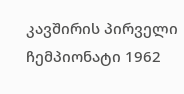კავშირის პირველი ჩემპიონატი 1962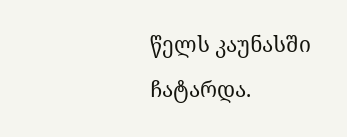წელს კაუნასში ჩატარდა.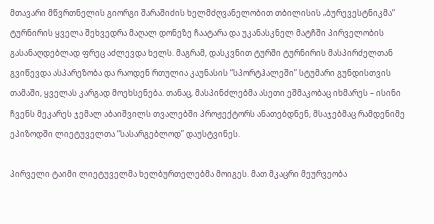მთავარი მწვრთნელის გიორგი შარაშიძის ხელმძღვანელობით თბილისის „ბურევესტნიკმა“ ტურნირის ყველა შეხვედრა მაღალ დონეზე ჩაატარა და უკანასკნელ მატჩში პირველობის გასანაღდებლად ფრეც აძლევდა ხელს. მაგრამ, დასკვნით ტურში ტურნირის მასპირძელთან გვიწევდა ასპარეზობა და რაოდენ რთულია კაუნასის “სპორტჰალეში” სტუმარი გუნდისთვის თამაში, ყველას კარგად მოეხსენება. თანაც, მასპინძლებმა ასეთი ეშმაკობაც იხმარეს – ისინი ჩვენს მეკარეს ჯემალ აბაიშვილს თვალებში პროჟექტორს ანათებდნენ, მსაჯებმაც რამდენიმე ეპიზოდში ლიეტუველთა “სასარგებლოდ” დაუსტვინეს.

პირველი ტაიმი ლიეტუველმა ხელბურთელებმა მოიგეს. მათ მკაცრი მეურვეობა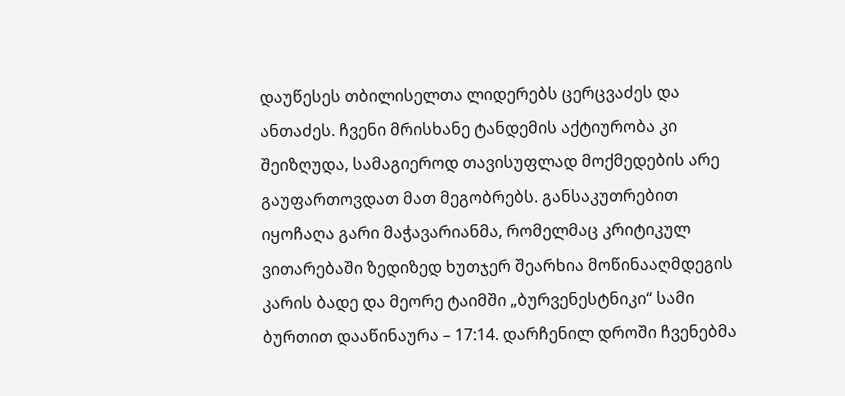დაუწესეს თბილისელთა ლიდერებს ცერცვაძეს და ანთაძეს. ჩვენი მრისხანე ტანდემის აქტიურობა კი შეიზღუდა, სამაგიეროდ თავისუფლად მოქმედების არე გაუფართოვდათ მათ მეგობრებს. განსაკუთრებით იყოჩაღა გარი მაჭავარიანმა, რომელმაც კრიტიკულ ვითარებაში ზედიზედ ხუთჯერ შეარხია მოწინააღმდეგის კარის ბადე და მეორე ტაიმში „ბურვენესტნიკი“ სამი ბურთით დააწინაურა – 17:14. დარჩენილ დროში ჩვენებმა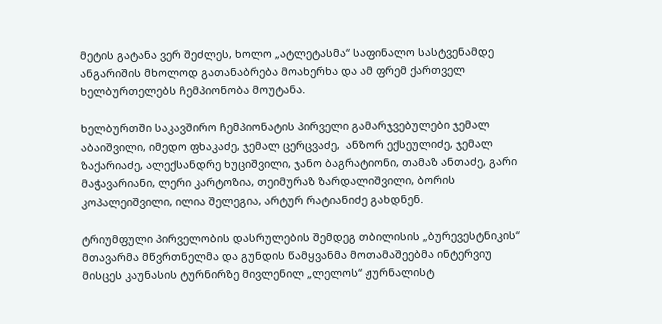მეტის გატანა ვერ შეძლეს, ხოლო „ატლეტასმა“ საფინალო სასტვენამდე ანგარიშის მხოლოდ გათანაბრება მოახერხა და ამ ფრემ ქართველ ხელბურთელებს ჩემპიონობა მოუტანა.

ხელბურთში საკავშირო ჩემპიონატის პირველი გამარჯვებულები ჯემალ აბაიშვილი, იმედო ფხაკაძე, ჯემალ ცერცვაძე,  ანზორ ექსეულიძე, ჯემალ ზაქარიაძე, ალექსანდრე ხუციშვილი, ჯანო ბაგრატიონი, თამაზ ანთაძე, გარი მაჭავარიანი, ლერი კარტოზია, თეიმურაზ ზარდალიშვილი, ბორის კოპალეიშვილი, ილია შელეგია, არტურ რატიანიძე გახდნენ.

ტრიუმფული პირველობის დასრულების შემდეგ თბილისის „ბურევესტნიკის“ მთავარმა მწვრთნელმა და გუნდის წამყვანმა მოთამაშეებმა ინტერვიუ მისცეს კაუნასის ტურნირზე მივლენილ „ლელოს“ ჟურნალისტ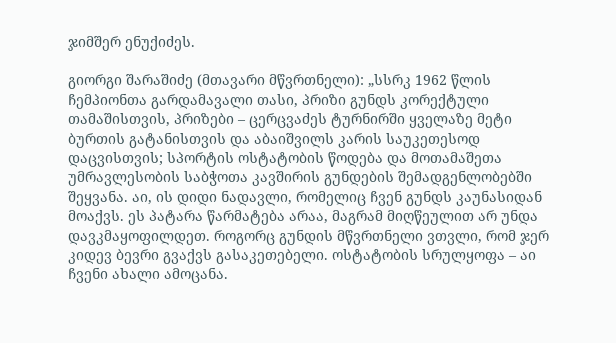ჯიმშერ ენუქიძეს.

გიორგი შარაშიძე (მთავარი მწვრთნელი): „სსრკ 1962 წლის ჩემპიონთა გარდამავალი თასი, პრიზი გუნდს კორექტული თამაშისთვის, პრიზები – ცერცვაძეს ტურნირში ყველაზე მეტი ბურთის გატანისთვის და აბაიშვილს კარის საუკეთესოდ დაცვისთვის; სპორტის ოსტატობის წოდება და მოთამაშეთა უმრავლესობის საბჭოთა კავშირის გუნდების შემადგენლობებში შეყვანა. აი, ის დიდი ნადავლი, რომელიც ჩვენ გუნდს კაუნასიდან მოაქვს. ეს პატარა წარმატება არაა, მაგრამ მიღწეულით არ უნდა დავკმაყოფილდეთ. როგორც გუნდის მწვრთნელი ვთვლი, რომ ჯერ კიდევ ბევრი გვაქვს გასაკეთებელი. ოსტატობის სრულყოფა – აი ჩვენი ახალი ამოცანა.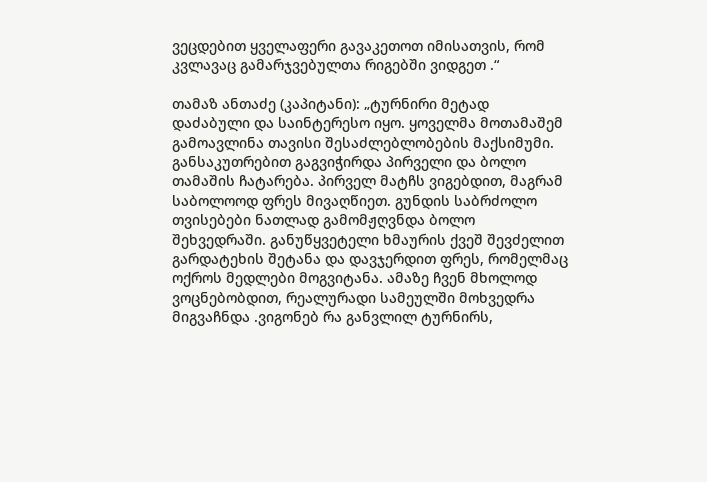ვეცდებით ყველაფერი გავაკეთოთ იმისათვის, რომ კვლავაც გამარჯვებულთა რიგებში ვიდგეთ .“

თამაზ ანთაძე (კაპიტანი): „ტურნირი მეტად დაძაბული და საინტერესო იყო. ყოველმა მოთამაშემ გამოავლინა თავისი შესაძლებლობების მაქსიმუმი. განსაკუთრებით გაგვიჭირდა პირველი და ბოლო თამაშის ჩატარება. პირველ მატჩს ვიგებდით, მაგრამ საბოლოოდ ფრეს მივაღწიეთ. გუნდის საბრძოლო თვისებები ნათლად გამომჟღვნდა ბოლო შეხვედრაში. განუწყვეტელი ხმაურის ქვეშ შევძელით გარდატეხის შეტანა და დავჯერდით ფრეს, რომელმაც ოქროს მედლები მოგვიტანა. ამაზე ჩვენ მხოლოდ ვოცნებობდით, რეალურადი სამეულში მოხვედრა მიგვაჩნდა .ვიგონებ რა განვლილ ტურნირს,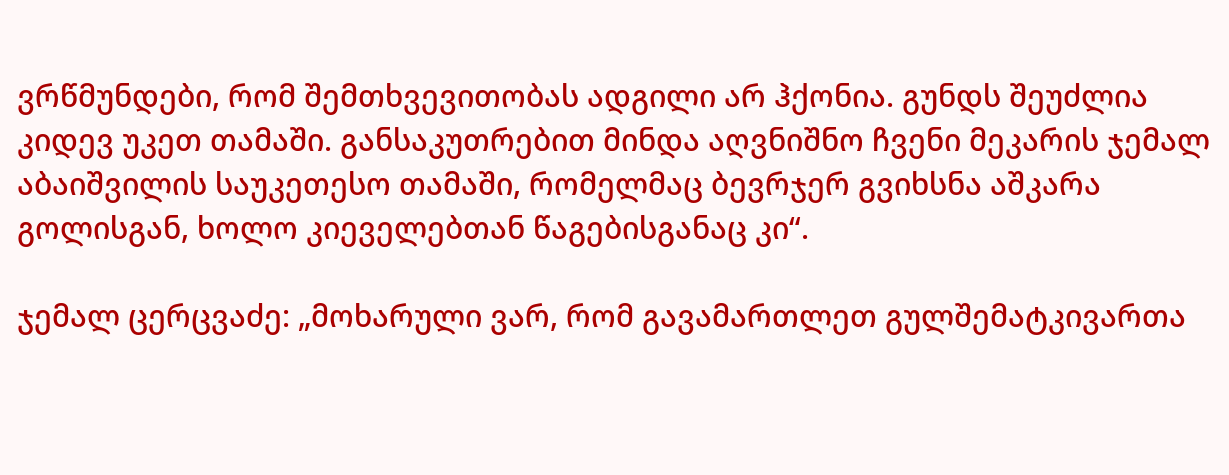ვრწმუნდები, რომ შემთხვევითობას ადგილი არ ჰქონია. გუნდს შეუძლია კიდევ უკეთ თამაში. განსაკუთრებით მინდა აღვნიშნო ჩვენი მეკარის ჯემალ აბაიშვილის საუკეთესო თამაში, რომელმაც ბევრჯერ გვიხსნა აშკარა გოლისგან, ხოლო კიეველებთან წაგებისგანაც კი“.

ჯემალ ცერცვაძე: „მოხარული ვარ, რომ გავამართლეთ გულშემატკივართა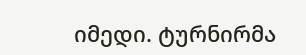იმედი. ტურნირმა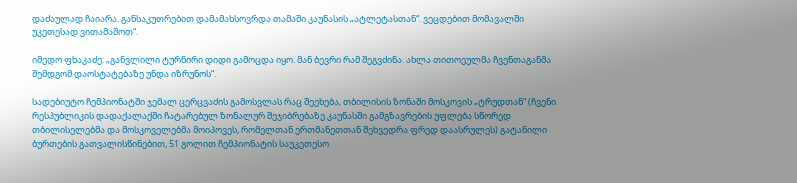დაძაულად ჩაიარა. განსაკუთრებით დამამახსოვრდა თამაში კაუნასის „ატლეტასთან“. ვეცდებით მომავალში უკეთესად ვითამაშოთ“.

იმედო ფხაკაძე: „განვლილი ტურნირი დიდი გამოცდა იყო. მან ბევრი რამ შეგვძინა. ახლა თითოეულმა ჩვენთაგანმა შემდგომ დაოსტატებაზე უნდა იზრუნოს“.

სადებიუტო ჩემპიონატში ჯემალ ცერცვაძის გამოსვლას რაც შეეხება, თბილისის ზონაში მოსკოვის „ტრუდთან“ (ჩვენი რესპუბლიკის დადაქალაქში ჩატარებულ ზონალურ შეჯიბრებაზე კაუნასში გამგზავრების უფლება სწორედ თბილისელებმა და მოსკოველებმა მოიპოვეს, რომელთან ერთმანეთთან შეხვედრა ფრედ დაასრულეს) გატანილი ბურთების გათვალისწინებით, 51 გოლით ჩემპიონატის საუკეთესო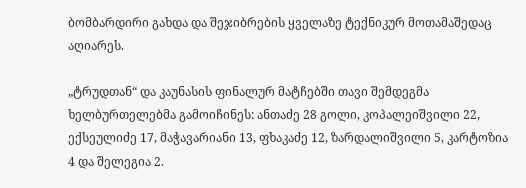ბომბარდირი გახდა და შეჯიბრების ყველაზე ტექნიკურ მოთამაშედაც აღიარეს.

„ტრუდთან“ და კაუნასის ფინალურ მატჩებში თავი შემდეგმა ხელბურთელებმა გამოიჩინეს: ანთაძე 28 გოლი, კოპალეიშვილი 22, ექსეულიძე 17, მაჭავარიანი 13, ფხაკაძე 12, ზარდალიშვილი 5, კარტოზია 4 და შელეგია 2.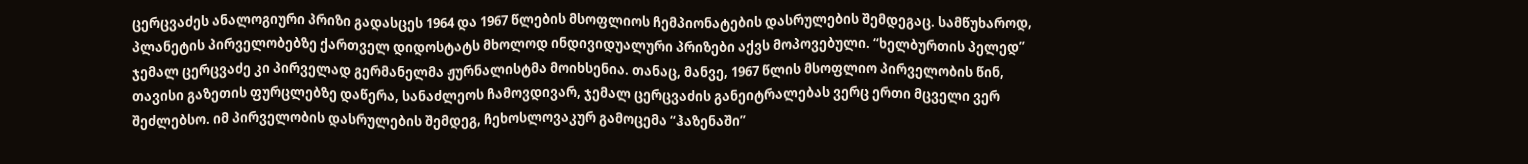ცერცვაძეს ანალოგიური პრიზი გადასცეს 1964 და 1967 წლების მსოფლიოს ჩემპიონატების დასრულების შემდეგაც. სამწუხაროდ, პლანეტის პირველობებზე ქართველ დიდოსტატს მხოლოდ ინდივიდუალური პრიზები აქვს მოპოვებული. “ხელბურთის პელედ” ჯემალ ცერცვაძე კი პირველად გერმანელმა ჟურნალისტმა მოიხსენია. თანაც, მანვე, 1967 წლის მსოფლიო პირველობის წინ, თავისი გაზეთის ფურცლებზე დაწერა, სანაძლეოს ჩამოვდივარ, ჯემალ ცერცვაძის განეიტრალებას ვერც ერთი მცველი ვერ შეძლებსო. იმ პირველობის დასრულების შემდეგ, ჩეხოსლოვაკურ გამოცემა “ჰაზენაში”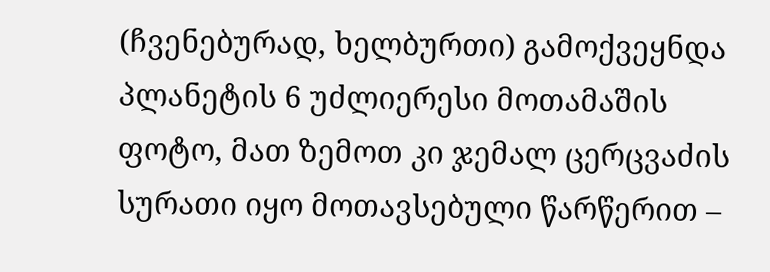(ჩვენებურად, ხელბურთი) გამოქვეყნდა პლანეტის 6 უძლიერესი მოთამაშის ფოტო, მათ ზემოთ კი ჯემალ ცერცვაძის სურათი იყო მოთავსებული წარწერით –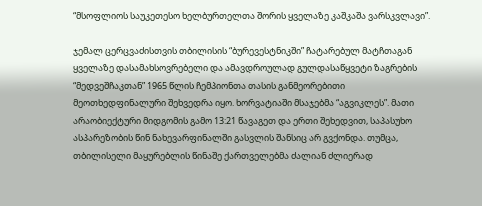“მსოფლიოს საუკეთესო ხელბურთელთა შორის ყველაზე კაშკაშა ვარსკვლავი”.

ჯემალ ცერცვაძისთვის თბილისის “ბურევესტნიკში” ჩატარებულ მატჩთაგან ყველაზე დასამახსოვრებელი და ამავდროულად გულდასაწყვეტი ზაგრების “მედვეშჩაკთან” 1965 წლის ჩემპიონთა თასის განმეორებითი მეოთხედფინალური შეხვედრა იყო. ხორვატიაში მსაჯებმა “აგვიკლეს”. მათი არაობიექტური მიდგომის გამო 13:21 წავაგეთ და ერთი შეხედვით, საპასუხო ასპარეზობის წინ ნახევარფინალში გასვლის შანსიც არ გვქონდა. თუმცა, თბილისელი მაყურებლის წინაშე ქართველებმა ძალიან ძლიერად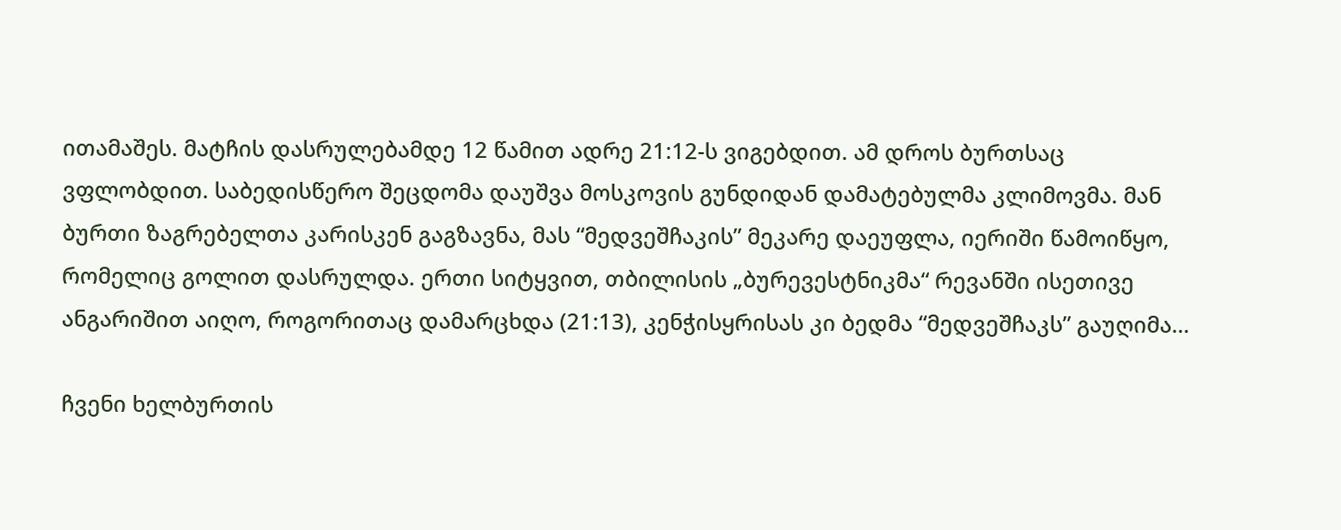ითამაშეს. მატჩის დასრულებამდე 12 წამით ადრე 21:12-ს ვიგებდით. ამ დროს ბურთსაც ვფლობდით. საბედისწერო შეცდომა დაუშვა მოსკოვის გუნდიდან დამატებულმა კლიმოვმა. მან ბურთი ზაგრებელთა კარისკენ გაგზავნა, მას “მედვეშჩაკის” მეკარე დაეუფლა, იერიში წამოიწყო, რომელიც გოლით დასრულდა. ერთი სიტყვით, თბილისის „ბურევესტნიკმა“ რევანში ისეთივე ანგარიშით აიღო, როგორითაც დამარცხდა (21:13), კენჭისყრისას კი ბედმა “მედვეშჩაკს” გაუღიმა…

ჩვენი ხელბურთის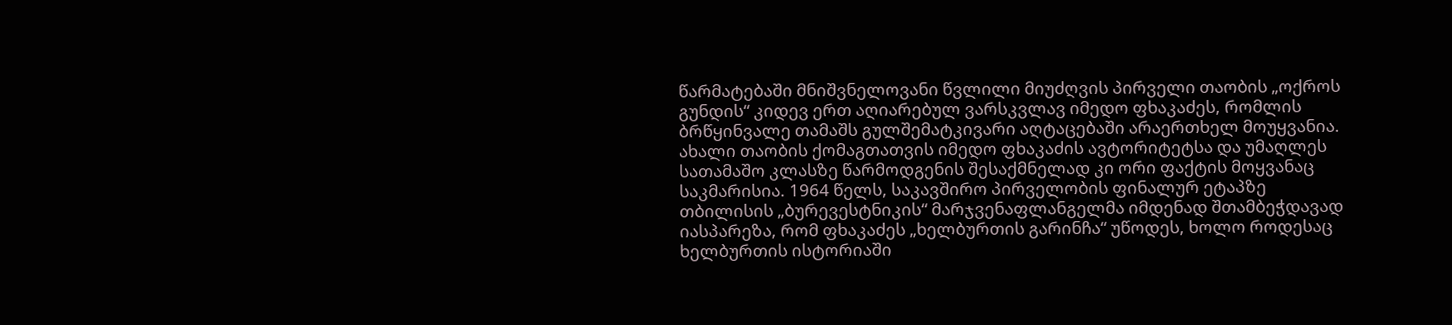წარმატებაში მნიშვნელოვანი წვლილი მიუძღვის პირველი თაობის „ოქროს გუნდის“ კიდევ ერთ აღიარებულ ვარსკვლავ იმედო ფხაკაძეს, რომლის ბრწყინვალე თამაშს გულშემატკივარი აღტაცებაში არაერთხელ მოუყვანია. ახალი თაობის ქომაგთათვის იმედო ფხაკაძის ავტორიტეტსა და უმაღლეს სათამაშო კლასზე წარმოდგენის შესაქმნელად კი ორი ფაქტის მოყვანაც საკმარისია. 1964 წელს, საკავშირო პირველობის ფინალურ ეტაპზე თბილისის „ბურევესტნიკის“ მარჯვენაფლანგელმა იმდენად შთამბეჭდავად იასპარეზა, რომ ფხაკაძეს „ხელბურთის გარინჩა“ უწოდეს, ხოლო როდესაც ხელბურთის ისტორიაში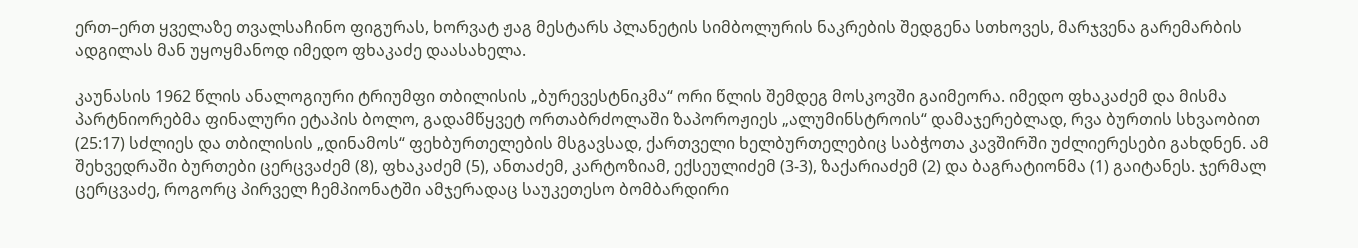ერთ–ერთ ყველაზე თვალსაჩინო ფიგურას, ხორვატ ჟაგ მესტარს პლანეტის სიმბოლურის ნაკრების შედგენა სთხოვეს, მარჯვენა გარემარბის ადგილას მან უყოყმანოდ იმედო ფხაკაძე დაასახელა.

კაუნასის 1962 წლის ანალოგიური ტრიუმფი თბილისის „ბურევესტნიკმა“ ორი წლის შემდეგ მოსკოვში გაიმეორა. იმედო ფხაკაძემ და მისმა პარტნიორებმა ფინალური ეტაპის ბოლო, გადამწყვეტ ორთაბრძოლაში ზაპოროჟიეს „ალუმინსტროის“ დამაჯერებლად, რვა ბურთის სხვაობით (25:17) სძლიეს და თბილისის „დინამოს“ ფეხბურთელების მსგავსად, ქართველი ხელბურთელებიც საბჭოთა კავშირში უძლიერესები გახდნენ. ამ შეხვედრაში ბურთები ცერცვაძემ (8), ფხაკაძემ (5), ანთაძემ, კარტოზიამ, ექსეულიძემ (3-3), ზაქარიაძემ (2) და ბაგრატიონმა (1) გაიტანეს. ჯერმალ ცერცვაძე, როგორც პირველ ჩემპიონატში ამჯერადაც საუკეთესო ბომბარდირი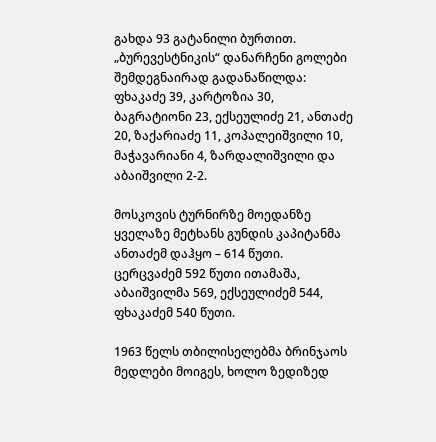გახდა 93 გატანილი ბურთით. „ბურევესტნიკის“ დანარჩენი გოლები შემდეგნაირად გადანაწილდა: ფხაკაძე 39, კარტოზია 30, ბაგრატიონი 23, ექსეულიძე 21, ანთაძე 20, ზაქარიაძე 11, კოპალეიშვილი 10, მაჭავარიანი 4, ზარდალიშვილი და აბაიშვილი 2-2.

მოსკოვის ტურნირზე მოედანზე ყველაზე მეტხანს გუნდის კაპიტანმა ანთაძემ დაჰყო – 614 წუთი. ცერცვაძემ 592 წუთი ითამაშა, აბაიშვილმა 569, ექსეულიძემ 544, ფხაკაძემ 540 წუთი.

1963 წელს თბილისელებმა ბრინჯაოს მედლები მოიგეს, ხოლო ზედიზედ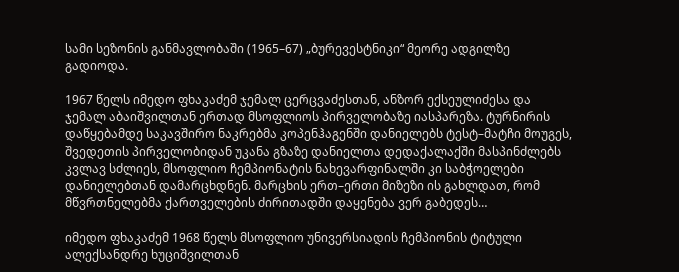სამი სეზონის განმავლობაში (1965–67) „ბურევესტნიკი“ მეორე ადგილზე გადიოდა.

1967 წელს იმედო ფხაკაძემ ჯემალ ცერცვაძესთან, ანზორ ექსეულიძესა და ჯემალ აბაიშვილთან ერთად მსოფლიოს პირველობაზე იასპარეზა. ტურნირის დაწყებამდე საკავშირო ნაკრებმა კოპენჰაგენში დანიელებს ტესტ–მატჩი მოუგეს, შვედეთის პირველობიდან უკანა გზაზე დანიელთა დედაქალაქში მასპინძლებს კვლავ სძლიეს, მსოფლიო ჩემპიონატის ნახევარფინალში კი საბჭოელები დანიელებთან დამარცხდნენ. მარცხის ერთ–ერთი მიზეზი ის გახლდათ, რომ მწვრთნელებმა ქართველების ძირითადში დაყენება ვერ გაბედეს…

იმედო ფხაკაძემ 1968 წელს მსოფლიო უნივერსიადის ჩემპიონის ტიტული ალექსანდრე ხუციშვილთან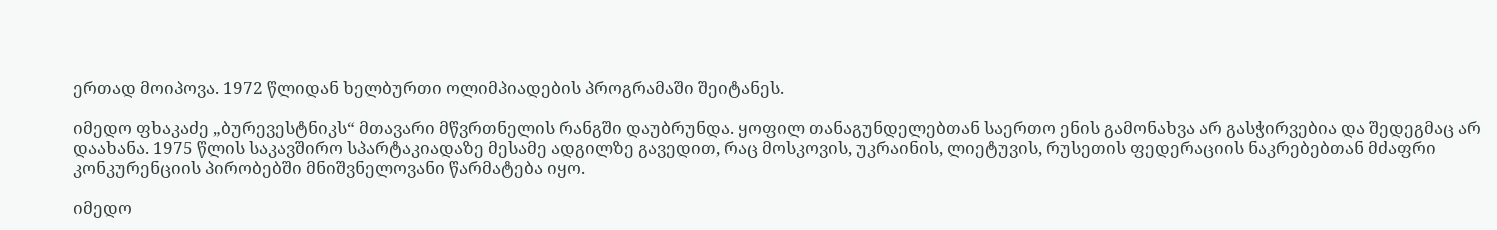ერთად მოიპოვა. 1972 წლიდან ხელბურთი ოლიმპიადების პროგრამაში შეიტანეს.

იმედო ფხაკაძე „ბურევესტნიკს“ მთავარი მწვრთნელის რანგში დაუბრუნდა. ყოფილ თანაგუნდელებთან საერთო ენის გამონახვა არ გასჭირვებია და შედეგმაც არ დაახანა. 1975 წლის საკავშირო სპარტაკიადაზე მესამე ადგილზე გავედით, რაც მოსკოვის, უკრაინის, ლიეტუვის, რუსეთის ფედერაციის ნაკრებებთან მძაფრი კონკურენციის პირობებში მნიშვნელოვანი წარმატება იყო.

იმედო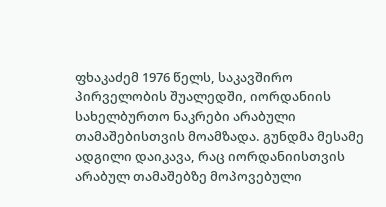ფხაკაძემ 1976 წელს, საკავშირო პირველობის შუალედში, იორდანიის სახელბურთო ნაკრები არაბული თამაშებისთვის მოამზადა. გუნდმა მესამე ადგილი დაიკავა, რაც იორდანიისთვის არაბულ თამაშებზე მოპოვებული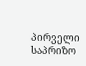პირველი საპრიზო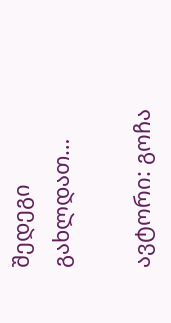შედეგი გახლდათ…

ავტორი: გოჩა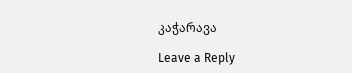კაჭარავა

Leave a Reply